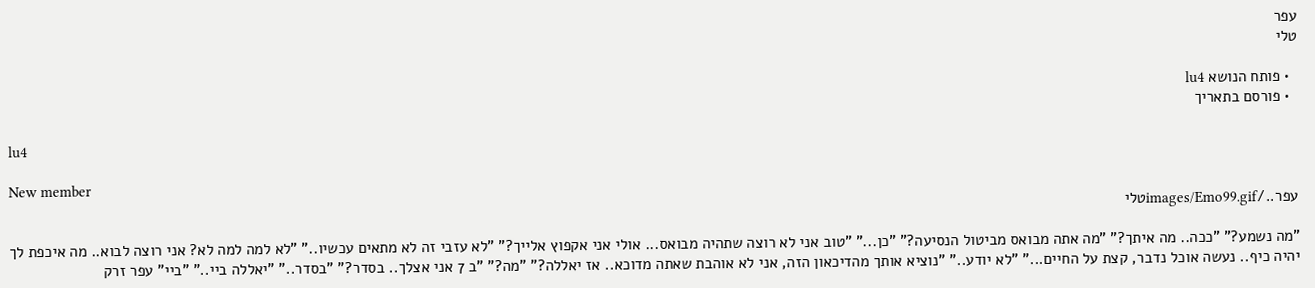עפר
טלי

  • פותח הנושא lu4
  • פורסם בתאריך

lu4

New member
עפר../images/Emo99.gifטלי

"מה נשמע?" "ככה.. מה איתך?" "מה אתה מבואס מביטול הנסיעה?" "כן..." "טוב אני לא רוצה שתהיה מבואס... אולי אני אקפוץ אלייך?" "לא עזבי זה לא מתאים עכשיו.." "לא למה למה לא? אני רוצה לבוא.. מה איכפת לך יהיה כיף.. נעשה אוכל נדבר, קצת על החיים..." "לא יודע.." "נוציא אותך מהדיכאון הזה, אני לא אוהבת שאתה מדוכא.. אז יאללה?" "מה?" "ב 7 אני אצלך.. בסדר?" "בסדר.." "יאללה ביי.." "ביי" עפר זרק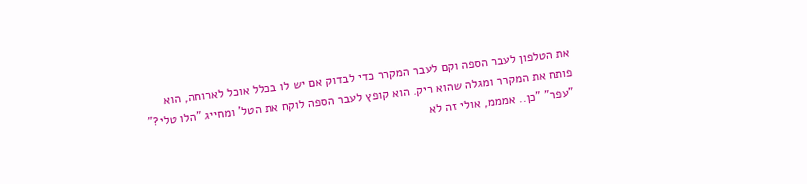את הטלפון לעבר הספה וקם לעבר המקרר כדי לבדוק אם יש לו בכלל אוכל לארוחה, הוא פותח את המקרר ומגלה שהוא ריק. הוא קופץ לעבר הספה לוקח את הטל' ומחייג "הלו טלי?" "עפר" "כן.. אמממ, אולי זה לא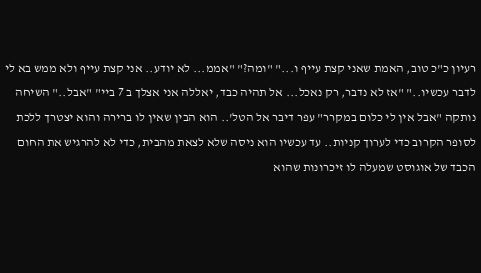רעיון כ"כ טוב, האמת שאני קצת עייף ו..." "ומה?" "אממ... לא יודע.. אני קצת עייף ולא ממש בא לי לדבר עכשיו.." "אז לא נדבר, רק נאכל... אל תהיה כבד, יאללה אני אצלך ב 7 ביי" "אבל.." השיחה נותקה "אבל אין לי כלום במקרר" עפר דיבר אל הטל'.. הוא הבין שאין לו ברירה והוא יצטרך ללכת לסופר הקרוב כדי לערוך קניות.. עד עכשיו הוא ניסה שלא לצאת מהבית, כדי לא להרגיש את החום הכבד של אוגוסט שמעלה לו זיכרונות שהוא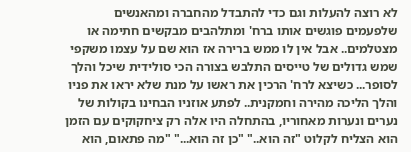לא רוצה להעלות וגם כדי להתבדל מהחברה ומהאנשים שלפעמים פוגשים אותו ברח' ומתלהבים מבקשים חתימה או מצטלמים.. אבל אין לו ממש ברירה אז הוא שם על עצמו משקפי שמש גדולים של טייסים התלבש בצורה הכי סולידית שיכל והלך לסופר... כשיצא לרח' הרכין את ראשו על מנת שלא יראו את פניו והלך הליכה מהירה וחמקנית.. לפתע אוזניו הבחינו בקולות של נערים ונערות מאחוריו, בהתחלה היו אלה רק ציחקוקים עם הזמן הוא הצליח לקלוט "זה הוא.." "כן זה הוא..." "מה פתאום, הוא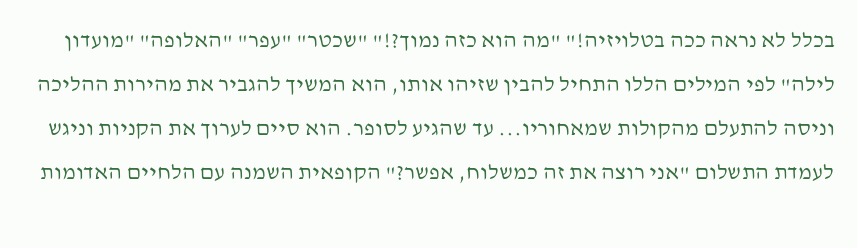בכלל לא נראה ככה בטלויזיה!" "מה הוא כזה נמוך?!" "שכטר" "עפר" "האלופה" "מועדון לילה" לפי המילים הללו התחיל להבין שזיהו אותו, הוא המשיך להגביר את מהירות ההליכה וניסה להתעלם מהקולות שמאחוריו... עד שהגיע לסופר. הוא סיים לערוך את הקניות וניגש לעמדת התשלום "אני רוצה את זה כמשלוח, אפשר?" הקופאית השמנה עם הלחיים האדומות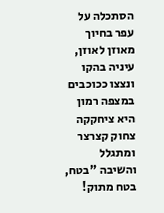הסתכלה על עפר בחיוך מאוזן לאוזן, עיניה בהקו ונצצו ככוכבים במצפה רמון היא ציחקקה צחוק קצרצר ומתגלל והשיבה "בטח, בטח מתוק!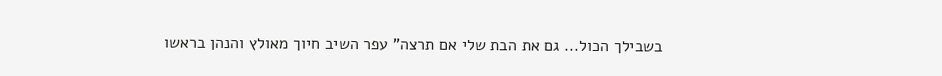בשבילך הכול... גם את הבת שלי אם תרצה" עפר השיב חיוך מאולץ והנהן בראשו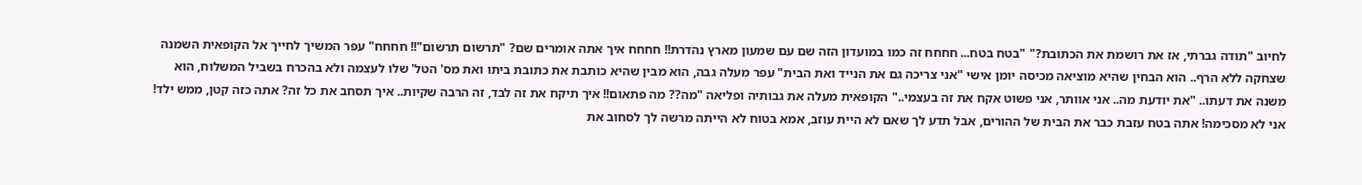לחיוב "תודה גברתי, אז את רושמת את הכתובת?" "בטח בטח... חחחח זה כמו במועדון הזה שם עם שמעון מארץ נהדרת!! חחחח איך אתה אומרים שם? "תרשום תרשום"!! חחחח" עפר המשיך לחייך אל הקופאית השמנה שצחקה ללא הרף.. הוא הבחין שהיא מוציאה מכיסה יומן אישי "אני צריכה גם את הנייד ואת הבית" עפר מעלה גבה, הוא מבין שהיא כותבת את כתובת ביתו ואת מס' הטל' שלו לעצמה ולא בהכרח בשביל המשלוח, הוא משנה את דעתו.. "את יודעת מה.. אני אוותר, אני פשוט אקח את זה בעצמי.." הקופאית מעלה את גבותיה ופליאה "מה?? מה פתאום!! איך תיקח את זה לבד, זה הרבה שקיות.. איך תסחב את כל זה? אתה כזה קטן, ממש ילד! אני לא מסכימה! אתה בטח עזבת כבר את הבית של ההורים, אבל תדע לך שאם לא היית עוזב, אמא בטוח לא הייתה מרשה לך לסחוב את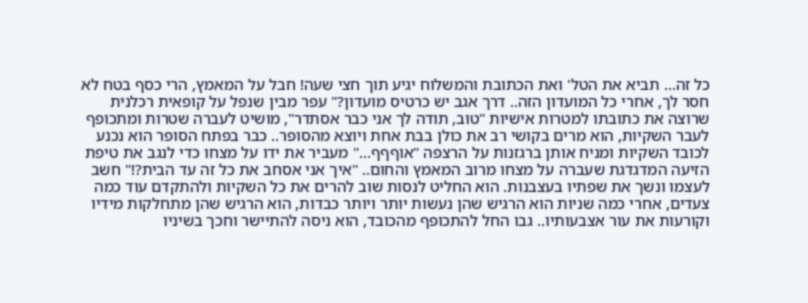כל זה... תביא את הטל' ואת הכתובת והמשלוח יגיע תוך חצי שעה! חבל על המאמץ, הרי כסף בטח לא חסר לך, אחרי כל המועדון הזה.. דרך אגב יש כרטיס מועדון?" עפר מבין שנפל על קופאית רכלנית שרוצה את כתובתו למטרות אישיות "טוב, תודה לך אני כבר אסתדר", מושיט לעברה שטרות ומתכופף לעבר השקיות, הוא מרים בקושי רב את כולן בבת אחת ויוצא מהסופר.. כבר בפתח הסופר הוא נכנע לכובד השקיות ומניח אותן ברגזנות על הרצפה "אוףףף..." מעביר את ידו על מצחו כדי לנגב את טיפת הזיעה המדגדגת שעברה על מצחו מרוב המאמץ והחום.. "איך אני אסחב את כל זה עד הבית?!" חשב לעצמו ונשך את שפתיו בעצבנות. הוא החליט לנסות שוב להרים את כל השקיות ולהתקדם עוד כמה צעדים, אחרי כמה שניות הוא הרגיש שהן נעשות יותר ויותר כבדות, הוא הרגיש שהן מתחלקות מידיו וקורעות את עור אצבעותיו.. גבו החל להתכופף מהכובד, הוא ניסה להתיישר וחכך בשיניו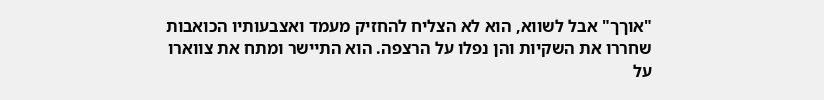"אוךך" אבל לשווא, הוא לא הצליח להחזיק מעמד ואצבעותיו הכואבות שחררו את השקיות והן נפלו על הרצפה. הוא התיישר ומתח את צווארו על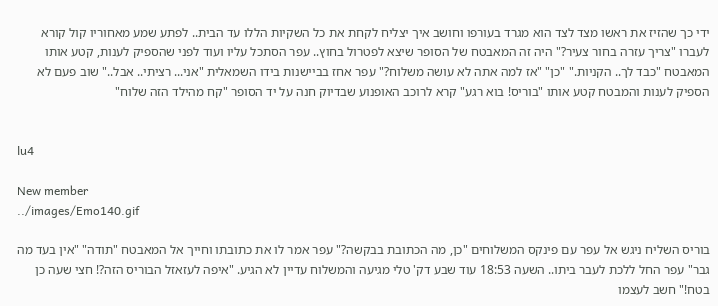ידי כך שהזיז את ראשו מצד לצד הוא מגרד בעורפו וחושב איך יצליח לקחת את כל השקיות הללו עד הבית.. לפתע שמע מאחוריו קול קורא לעברו "צריך עזרה בחור צעיר?" היה זה המאבטח של הסופר שיצא לפטרול בחוץ.. עפר הסתכל עליו ועוד לפני שהספיק לענות, קטע אותו המאבטח "כבד לך.. הקניות." "כן" "אז למה אתה לא עושה משלוח?" עפר אחז בביישנות בידו השמאלית "אני... רציתי.. אבל.." שוב פעם לא הספיק לענות והמבטח קטע אותו "בוריס! בוא רגע" קרא לרוכב האופנוע שבדיוק חנה על יד הסופר "קח מהילד הזה שלוח"


lu4

New member
../images/Emo140.gif

בוריס השליח ניגש אל עפר עם פינקס המשלוחים "כן, מה הכתובת בבקשה?" עפר אמר לו את כתובתו וחייך אל המאבטח "תודה" "אין בעד מה גבר" עפר החל ללכת לעבר ביתו.. השעה 18:53 עוד שבע דק' טלי מגיעה והמשלוח עדיין לא הגיע. "איפה לעזאזל הבוריס הזה?! חצי שעה כן בטח!" חשב לעצמו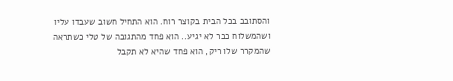והסתובב בכל הבית בקוצר רוח. הוא התחיל חשוב שעבדו עליו ושהמשלוח כבר לא יגיע.. הוא פחד מהתגובה של טלי כשתראה שהמקרר שלו ריק, הוא פחד שהיא לא תקבל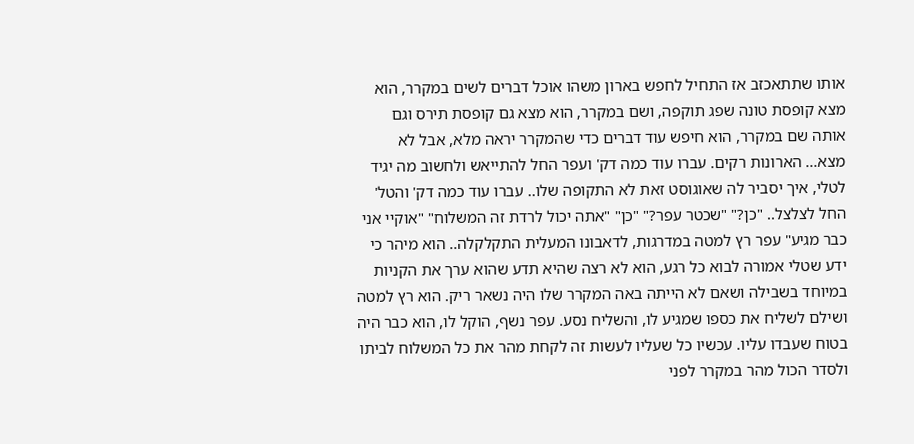אותו שתתאכזב אז התחיל לחפש בארון משהו אוכל דברים לשים במקרר, הוא מצא קופסת טונה שפג תוקפה, ושם במקרר, הוא מצא גם קופסת תירס וגם אותה שם במקרר, הוא חיפש עוד דברים כדי שהמקרר יראה מלא, אבל לא מצא... הארונות רקים. עברו עוד כמה דק' ועפר החל להתייאש ולחשוב מה יגיד לטלי, איך יסביר לה שאוגוסט זאת לא התקופה שלו.. עברו עוד כמה דק' והטל' החל לצלצל.. "כן?" "שכטר עפר?" "כן" "אתה יכול לרדת זה המשלוח" "אוקיי אני כבר מגיע" עפר רץ למטה במדרגות, לדאבונו המעלית התקלקלה.. הוא מיהר כי ידע שטלי אמורה לבוא כל רגע, הוא לא רצה שהיא תדע שהוא ערך את הקניות במיוחד בשבילה ושאם לא הייתה באה המקרר שלו היה נשאר ריק. הוא רץ למטה ושילם לשליח את כספו שמגיע לו, והשליח נסע. עפר נשף, הוקל לו, הוא כבר היה בטוח שעבדו עליו. עכשיו כל שעליו לעשות זה לקחת מהר את כל המשלוח לביתו ולסדר הכול מהר במקרר לפני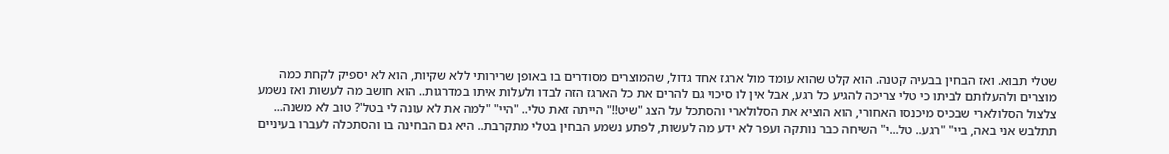שטלי תבוא. ואז הבחין בבעיה קטנה. הוא קלט שהוא עומד מול ארגז אחד גדול, שהמוצרים מסודרים בו באופן שרירותי ללא שקיות, הוא לא יספיק לקחת כמה מוצרים ולהעלותם לביתו כי טלי צריכה להגיע כל רגע, אבל אין לו סיכוי גם להרים את כל הארגז הזה לבדו ולעלות איתו במדרגות.. הוא חושב מה לעשות ואז נשמע צלצול הסלולארי שבכיס מיכנסו האחורי, הוא הוציא את הסלולארי והסתכל על הצג "שיט!!" הייתה זאת טלי.. "היי" "למה את לא עונה לי בטל'? טוב לא משנה... תתלבש אני באה, ביי" "רגע.. טל...י" השיחה כבר נותקה ועפר לא ידע מה לעשות, לפתע נשמע הבחין בטלי מתקרבת.. היא גם הבחינה בו והסתכלה לעברו בעיניים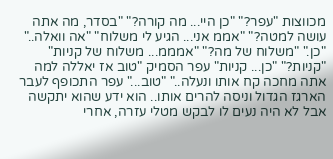מכווצות "עפר?" "כן היי... מה קורה?" "בסדר, מה אתה עושה למטה?" "אממ אני... הגיע לי משלוח" "אה וואלה.." "כן." "משלוח של מה?" "אמממ... משלוח של קניות" "קניות?" "כן... קניות" עפר הסמיק "טוב אז יאללה למה אתה מחכה קח אותו ונעלה.." "טוב..." עפר התכופף לעבר הארגז הגדול וניסה להרים אותו.. הוא ידע שהוא יתקשה אבל לא היה נעים לו לבקש מטלי עזרה, אחרי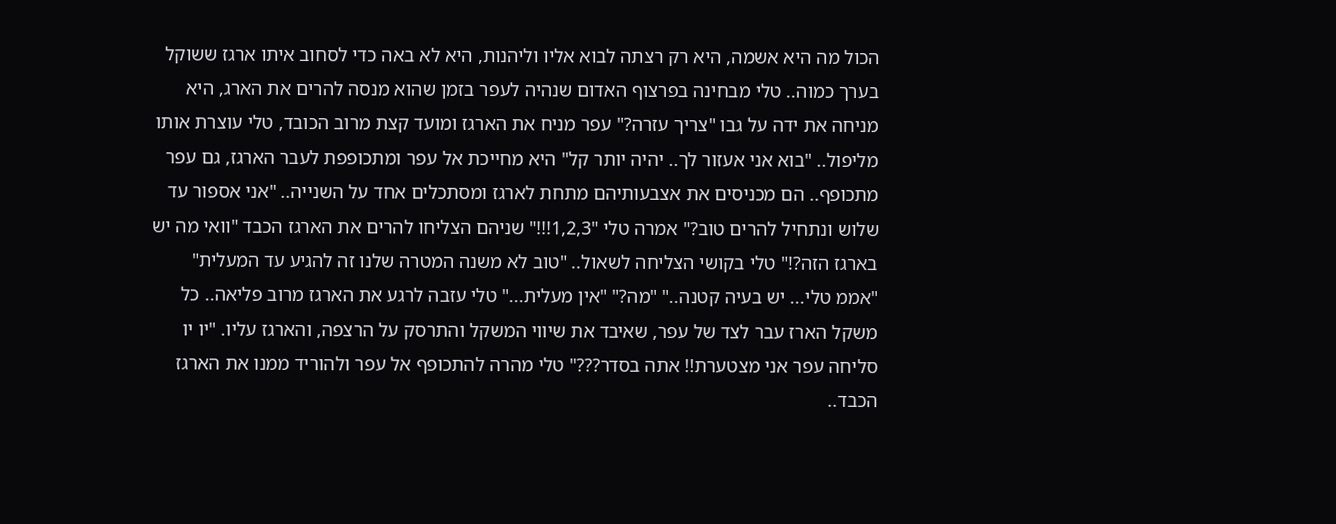הכול מה היא אשמה, היא רק רצתה לבוא אליו וליהנות, היא לא באה כדי לסחוב איתו ארגז ששוקל בערך כמוה.. טלי מבחינה בפרצוף האדום שנהיה לעפר בזמן שהוא מנסה להרים את הארג, היא מניחה את ידה על גבו "צריך עזרה?" עפר מניח את הארגז ומועד קצת מרוב הכובד, טלי עוצרת אותו מליפול.. "בוא אני אעזור לך.. יהיה יותר קל" היא מחייכת אל עפר ומתכופפת לעבר הארגז, גם עפר מתכופף.. הם מכניסים את אצבעותיהם מתחת לארגז ומסתכלים אחד על השנייה.. "אני אספור עד שלוש ונתחיל להרים טוב?" אמרה טלי "1,2,3!!!" שניהם הצליחו להרים את הארגז הכבד "וואי מה יש בארגז הזה?!" טלי בקושי הצליחה לשאול.. "טוב לא משנה המטרה שלנו זה להגיע עד המעלית" "אממ טלי... יש בעיה קטנה.." "מה?" "אין מעלית..." טלי עזבה לרגע את הארגז מרוב פליאה.. כל משקל הארז עבר לצד של עפר, שאיבד את שיווי המשקל והתרסק על הרצפה, והארגז עליו. "יו יו סליחה עפר אני מצטערת!! אתה בסדר???" טלי מהרה להתכופף אל עפר ולהוריד ממנו את הארגז הכבד..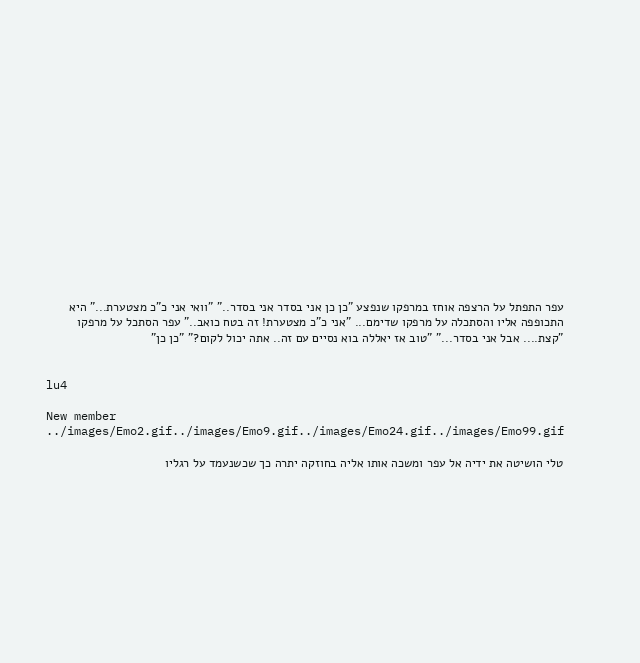עפר התפתל על הרצפה אוחז במרפקו שנפצע "כן כן אני בסדר אני בסדר.." "וואי אני כ"כ מצטערת..." היא התכופפה אליו והסתכלה על מרפקו שדימם... "אני כ"כ מצטערת! זה בטח כואב.." עפר הסתכל על מרפקו "קצת.... אבל אני בסדר..." "טוב אז יאללה בוא נסיים עם זה.. אתה יכול לקום?" "כן כן"


lu4

New member
../images/Emo2.gif../images/Emo9.gif../images/Emo24.gif../images/Emo99.gif

טלי הושיטה את ידיה אל עפר ומשכה אותו אליה בחוזקה יתרה כך שכשנעמד על רגליו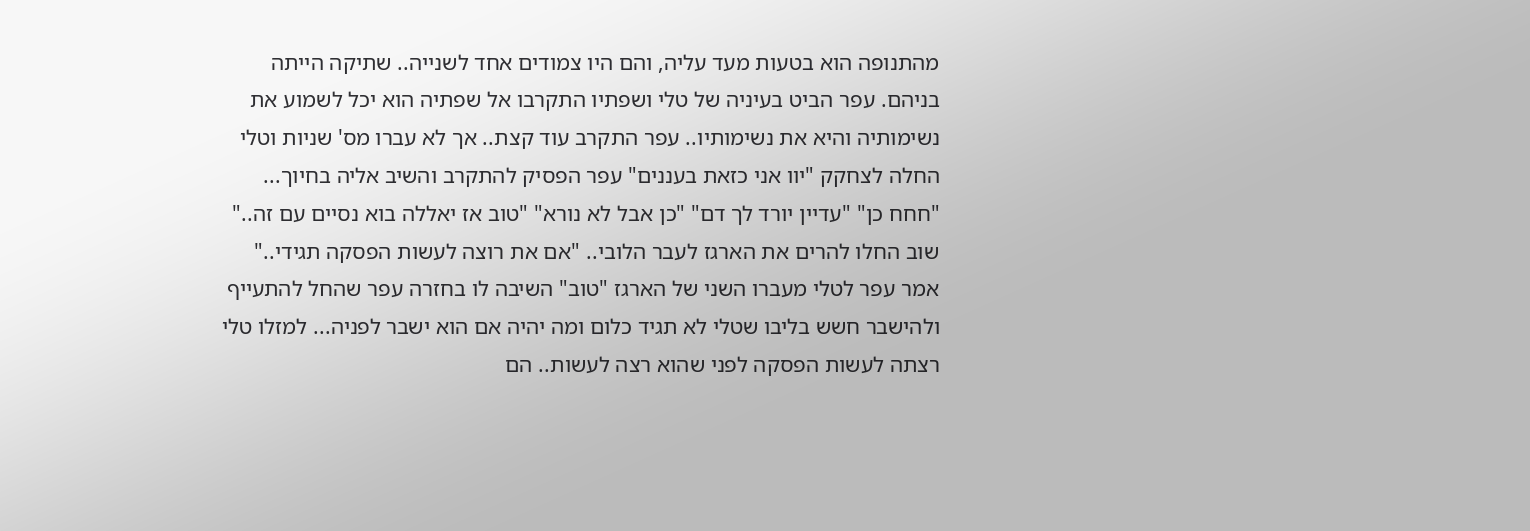מהתנופה הוא בטעות מעד עליה, והם היו צמודים אחד לשנייה.. שתיקה הייתה בניהם. עפר הביט בעיניה של טלי ושפתיו התקרבו אל שפתיה הוא יכל לשמוע את נשימותיה והיא את נשימותיו.. עפר התקרב עוד קצת.. אך לא עברו מס' שניות וטלי החלה לצחקק "יוו אני כזאת בעננים" עפר הפסיק להתקרב והשיב אליה בחיוך... "חחח כן" "עדיין יורד לך דם" "כן אבל לא נורא" "טוב אז יאללה בוא נסיים עם זה.." שוב החלו להרים את הארגז לעבר הלובי.. "אם את רוצה לעשות הפסקה תגידי.." אמר עפר לטלי מעברו השני של הארגז "טוב" השיבה לו בחזרה עפר שהחל להתעייף ולהישבר חשש בליבו שטלי לא תגיד כלום ומה יהיה אם הוא ישבר לפניה... למזלו טלי רצתה לעשות הפסקה לפני שהוא רצה לעשות.. הם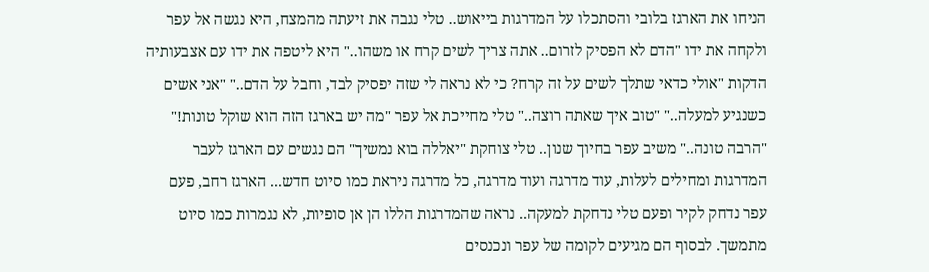הניחו את הארגז בלובי והסתכלו על המדרגות בייאוש.. טלי נגבה את זיעתה מהמצח, היא נגשה אל עפר ולקחה את ידו "הדם לא הפסיק לזרום.. אתה צריך לשים קרח או משהו.." היא ליטפה את ידו עם אצבעותיה הדקות "אולי כדאי שתלך לשים על זה קרח? כי לא נראה לי שזה יפסיק לבד, וחבל על הדם.." "אני אשים כשנגיע למעלה.." "טוב איך שאתה רוצה.." טלי מחייכת אל עפר "מה יש בארגז הזה הוא שוקל טונות!" "הרבה טונה.." משיב עפר בחיוך שנון.. טלי צוחקת "יאללה בוא נמשיך" הם נגשים עם הארגז לעבר המדרגות ומחילים לעלות, עוד מדרגה ועוד מדרגה, כל מדרגה ניראת כמו סיוט חדש... הארגז רחב, פעם עפר נדחק לקיר ופעם טלי נדחקת למעקה.. נראה שהמדרגות הללו הן אן סופיות, לא נגמרות כמו סיוט מתמשך. לבסוף הם מגיעים לקומה של עפר ונכנסים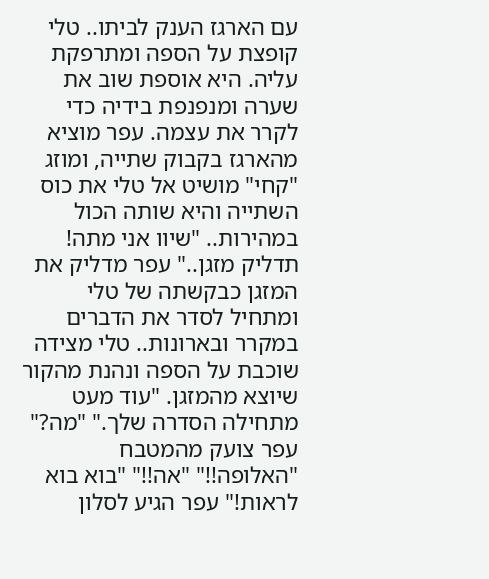עם הארגז הענק לביתו.. טלי קופצת על הספה ומתרפקת עליה. היא אוספת שוב את שערה ומנפנפת בידיה כדי לקרר את עצמה. עפר מוציא מהארגז בקבוק שתייה, ומוזג "קחי" מושיט אל טלי את כוס השתייה והיא שותה הכול במהירות.. "שיוו אני מתה! תדליק מזגן.." עפר מדליק את המזגן כבקשתה של טלי ומתחיל לסדר את הדברים במקרר ובארונות.. טלי מצידה שוכבת על הספה ונהנת מהקור שיוצא מהמזגן. "עוד מעט מתחילה הסדרה שלך." "מה?" עפר צועק מהמטבח "האלופה!!" "אה!!" "בוא בוא לראות!" עפר הגיע לסלון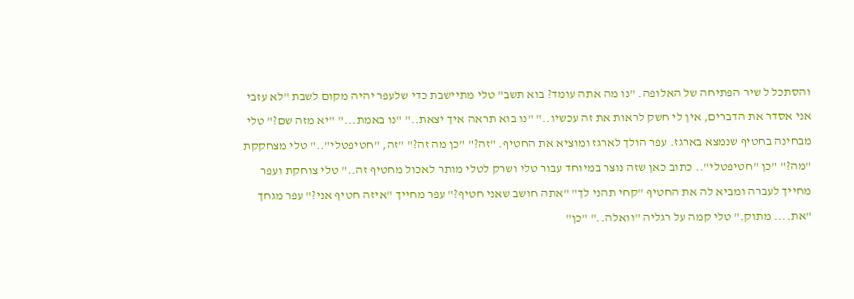והסתכל ל שיר הפתיחה של האלופה. "נו מה אתה עומד? בוא תשב" טלי מתיישבת כדי שלעפר יהיה מקום לשבת "לא עזבי אני אסדר את הדברים, אין לי חשק לראות את זה עכשיו.." "נו בוא תראה איך יצאת.." "נו באמת..." "יא מזה שם?" טלי מבחינה בחטיף שנמצא בארגז. עפר הולך לארגז ומוציא את החטיף. "זה?" "כן מה זה?" "זה, "חטיפטלי".." טלי מצחקקת "מה?" "כן "חטיפטלי".. כתוב כאן שזה נוצר במיוחד עבור טלי ושרק לטלי מותר לאכול מחטיף זה.." טלי צוחקת ועפר מחייך לעברה ומביא לה את החטיף "קחי תהני לך" "אתה חושב שאני חטיף?" עפר מחייך "איזה חטיף אני?" עפר מגחך "את.... מתוק." טלי קמה על רגליה "וואלה.." "כן"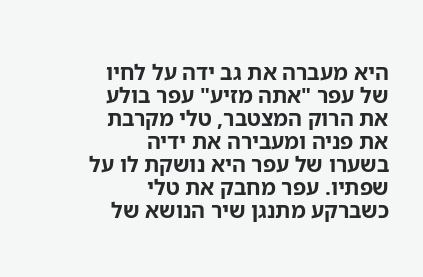היא מעברה את גב ידה על לחיו של עפר "אתה מזיע" עפר בולע את הרוק המצטבר, טלי מקרבת את פניה ומעבירה את ידיה בשערו של עפר היא נושקת לו על שפתיו. עפר מחבק את טלי כשברקע מתנגן שיר הנושא של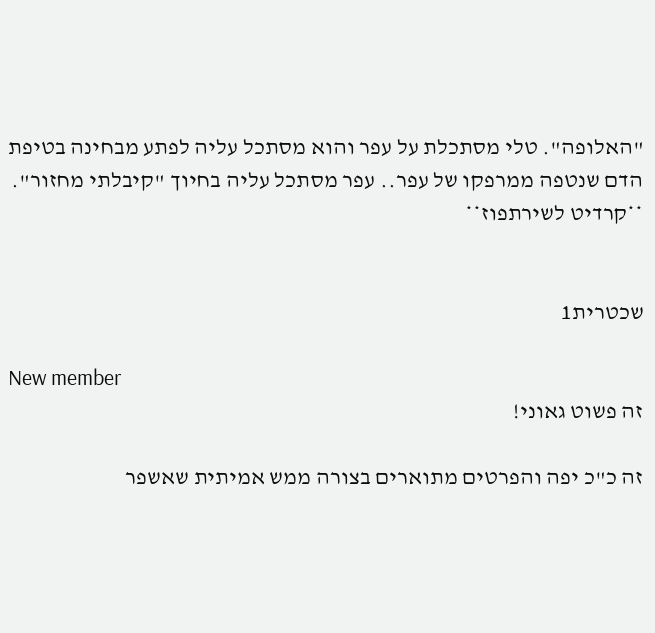"האלופה". טלי מסתכלת על עפר והוא מסתכל עליה לפתע מבחינה בטיפת הדם שנטפה ממרפקו של עפר.. עפר מסתכל עליה בחיוך "קיבלתי מחזור". **קרדיט לשירתפוז**


שכטרית1

New member
זה פשוט גאוני!

זה כ"כ יפה והפרטים מתוארים בצורה ממש אמיתית שאשפר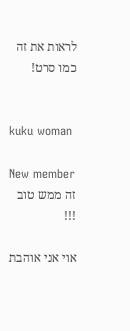לראות את זה כמו סרט!


kuku woman

New member
זה ממש טוב !!!

אוי אני אוהבת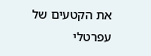את הקטעים של עפרטלי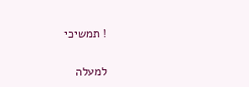! תמשיכי

למעלה